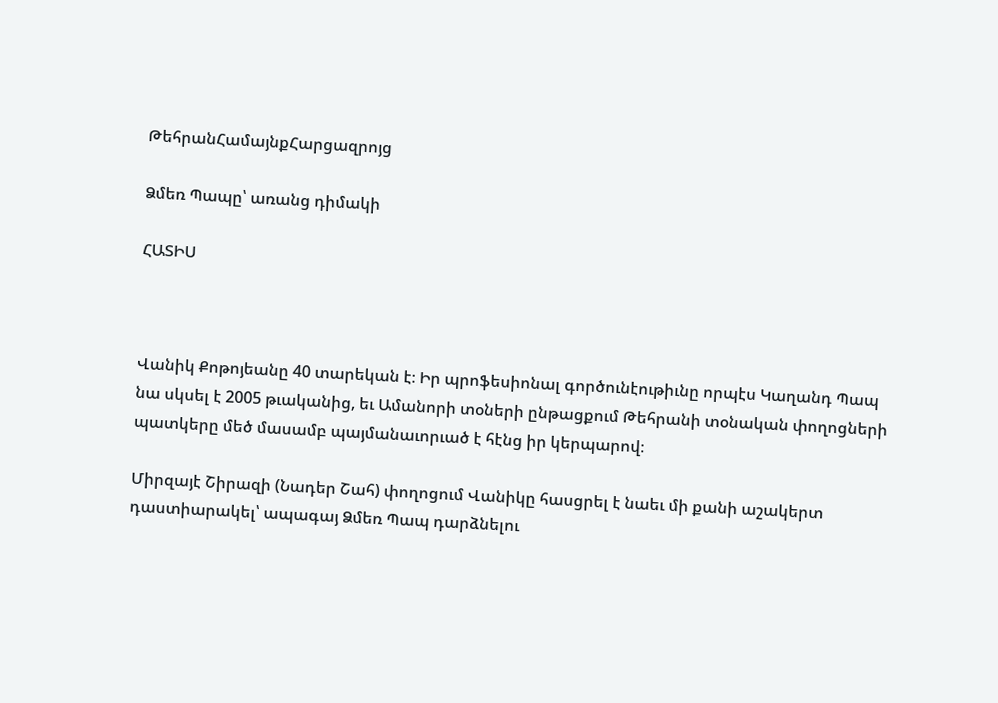ԹեհրանՀամայնքՀարցազրոյց

Ձմեռ Պապը՝ առանց դիմակի

ՀԱՏԻՍ



Վանիկ Քոթոյեանը 40 տարեկան է։ Իր պրոֆեսիոնալ գործունէութիւնը որպէս Կաղանդ Պապ նա սկսել է 2005 թւականից, եւ Ամանորի տօների ընթացքում Թեհրանի տօնական փողոցների պատկերը մեծ մասամբ պայմանաւորւած է հէնց իր կերպարով։

Միրզայէ Շիրազի (Նադեր Շահ) փողոցում Վանիկը հասցրել է նաեւ մի քանի աշակերտ դաստիարակել՝ ապագայ Ձմեռ Պապ դարձնելու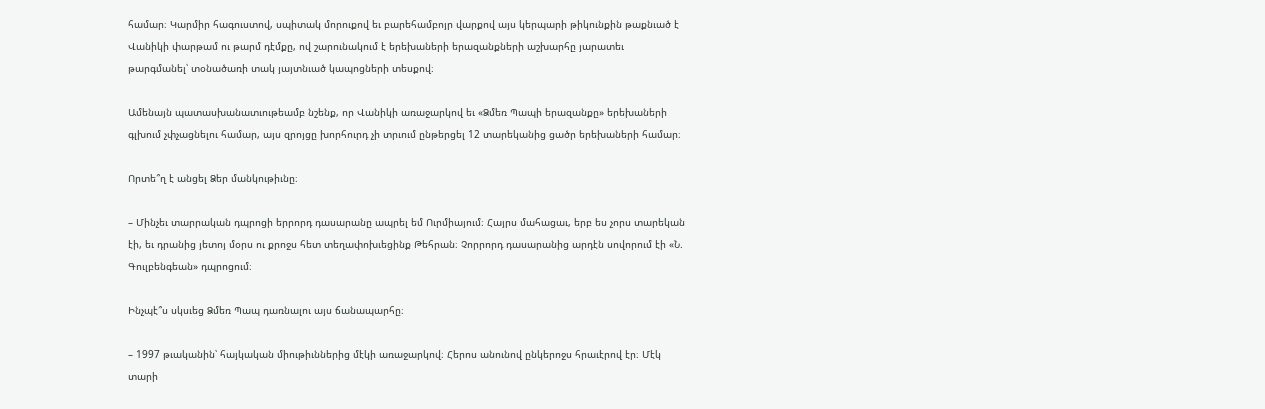համար։ Կարմիր հագուստով, սպիտակ մորուքով եւ բարեհամբոյր վարքով այս կերպարի թիկունքին թաքնւած է Վանիկի փարթամ ու թարմ դէմքը, ով շարունակում է երեխաների երազանքների աշխարհը յարատեւ թարգմանել՝ տօնածառի տակ յայտնւած կապոցների տեսքով։

Ամենայն պատասխանատւութեամբ նշենք, որ Վանիկի առաջարկով եւ «Ձմեռ Պապի երազանքը» երեխաների գլխում չփչացնելու համար, այս զրոյցը խորհուրդ չի տրւում ընթերցել 12 տարեկանից ցածր երեխաների համար։

Որտե՞ղ է անցել Ձեր մանկութիւնը։

– Մինչեւ տարրական դպրոցի երրորդ դասարանը ապրել եմ Ուրմիայում։ Հայրս մահացաւ, երբ ես չորս տարեկան էի, եւ դրանից յետոյ մօրս ու քրոջս հետ տեղափոխւեցինք Թեհրան։ Չորրորդ դասարանից արդէն սովորում էի «Ն. Գուլբենգեան» դպրոցում։

Ինչպէ՞ս սկսւեց Ձմեռ Պապ դառնալու այս ճանապարհը։

– 1997 թւականին՝ հայկական միութիւններից մէկի առաջարկով։ Հերոս անունով ընկերոջս հրաւէրով էր։ Մէկ տարի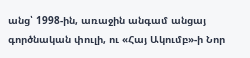անց՝ 1998-ին, առաջին անգամ անցայ գործնական փուլի, ու «Հայ Ակումբ»-ի Նոր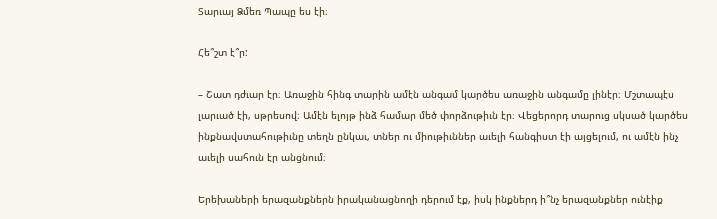Տարւայ Ձմեռ Պապը ես էի։

Հե՞շտ է՞ր:

– Շատ դժւար էր։ Առաջին հինգ տարին ամէն անգամ կարծես առաջին անգամը լինէր։ Մշտապէս լարւած էի, սթրեսով։ Ամէն ելոյթ ինձ համար մեծ փորձութիւն էր։ Վեցերորդ տարուց սկսած կարծես ինքնավստահութիւնը տեղն ընկաւ, տներ ու միութիւններ աւելի հանգիստ էի այցելում, ու ամէն ինչ աւելի սահուն էր անցնում։

Երեխաների երազանքներն իրականացնողի դերում էք, իսկ ինքներդ ի՞նչ երազանքներ ունէիք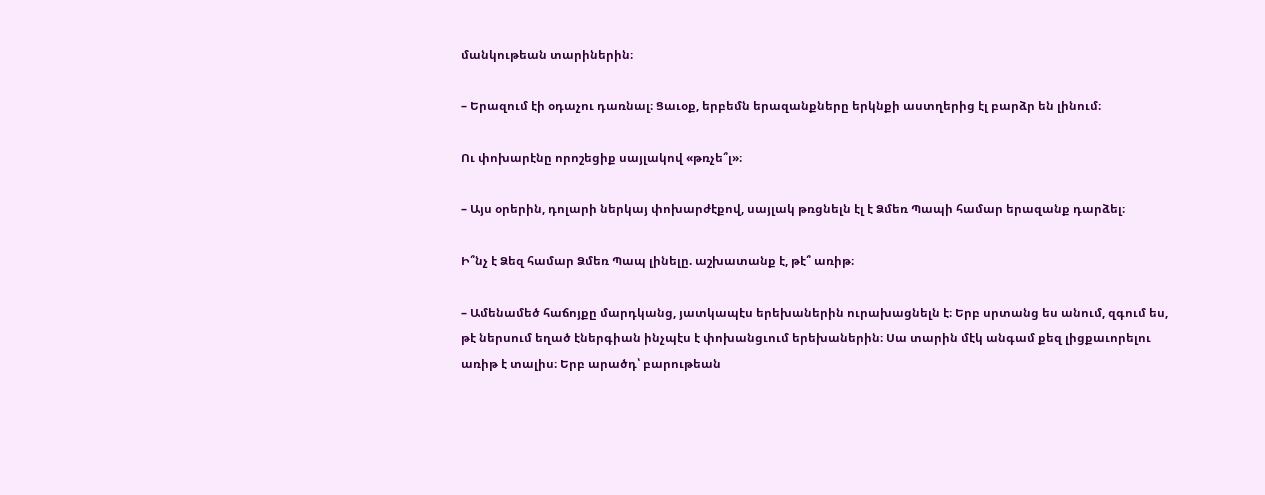մանկութեան տարիներին։

– Երազում էի օդաչու դառնալ։ Ցաւօք, երբեմն երազանքները երկնքի աստղերից էլ բարձր են լինում։

Ու փոխարէնը որոշեցիք սայլակով «թռչե՞լ»։

– Այս օրերին, դոլարի ներկայ փոխարժէքով, սայլակ թռցնելն էլ է Ձմեռ Պապի համար երազանք դարձել։

Ի՞նչ է Ձեզ համար Ձմեռ Պապ լինելը. աշխատանք է, թէ՞ առիթ։

– Ամենամեծ հաճոյքը մարդկանց, յատկապէս երեխաներին ուրախացնելն է։ Երբ սրտանց ես անում, զգում ես, թէ ներսում եղած էներգիան ինչպէս է փոխանցւում երեխաներին։ Սա տարին մէկ անգամ քեզ լիցքաւորելու առիթ է տալիս։ Երբ արածդ՝ բարութեան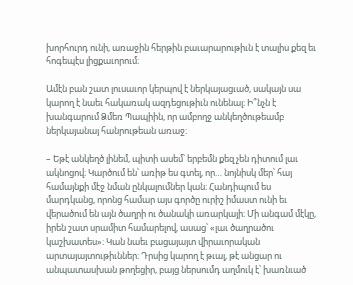խորհուրդ ունի, առաջին հերթին բաւարարութիւն է տալիս քեզ եւ հոգեպէս լիցքաւորում։

Ամէն բան շատ լուսաւոր կերպով է ներկայացւած, սակայն սա կարող է նաեւ հակառակ ազդեցութիւն ունենալ։ Ի՞նչն է խանգարում Ձմեռ Պապիին, որ ամբողջ անկեղծութեամբ ներկայանայ հանրութեան առաջ։

– Եթէ անկեղծ լինեմ, պիտի ասեմ՝ երբեմն քեզ չեն դիտում լաւ ակնոցով։ Կարծում են՝ առիթ ես գտել, որ… նոյնիսկ մեր՝ հայ համայնքի մէջ նման ընկալումներ կան։ Հանդիպում ես մարդկանց, որոնց համար այս գործը ուրիշ իմաստ ունի եւ վերածում են այն ծաղրի ու ծանակի առարկայի։ Մի անգամ մէկը, իրեն շատ սրամիտ համարելով, ասաց՝ «լաւ ծաղրածու կաշխատես»։ Կան նաեւ բացայայտ վիրաւորական արտայայտութիւններ։ Դրսից կարող է թւալ, թէ անցար ու անպատասխան թողեցիր, բայց ներսումդ աղմուկ է՝ խառնւած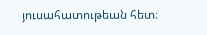յուսահատութեան հետ։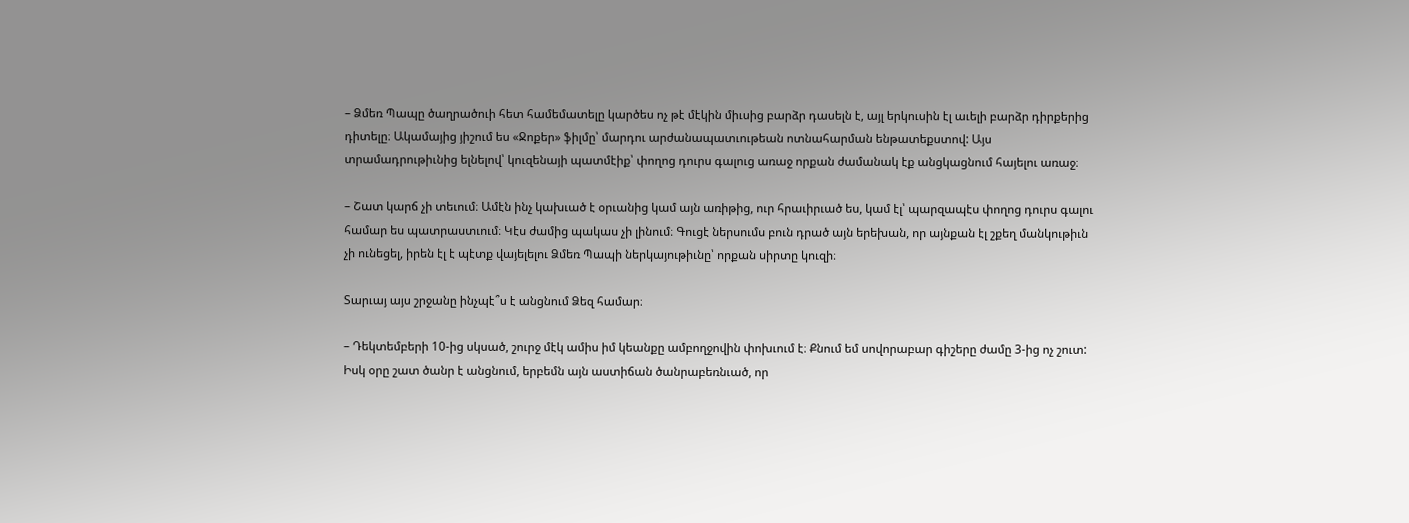– Ձմեռ Պապը ծաղրածուի հետ համեմատելը կարծես ոչ թէ մէկին միւսից բարձր դասելն է, այլ երկուսին էլ աւելի բարձր դիրքերից դիտելը։ Ակամայից յիշում ես «Ջոքեր» ֆիլմը՝ մարդու արժանապատւութեան ոտնահարման ենթատեքստով: Այս տրամադրութիւնից ելնելով՝ կուզենայի պատմէիք՝ փողոց դուրս գալուց առաջ որքան ժամանակ էք անցկացնում հայելու առաջ։

– Շատ կարճ չի տեւում։ Ամէն ինչ կախւած է օրւանից կամ այն առիթից, ուր հրաւիրւած ես, կամ էլ՝ պարզապէս փողոց դուրս գալու համար ես պատրաստւում։ Կէս ժամից պակաս չի լինում։ Գուցէ ներսումս բուն դրած այն երեխան, որ այնքան էլ շքեղ մանկութիւն չի ունեցել, իրեն էլ է պէտք վայելելու Ձմեռ Պապի ներկայութիւնը՝ որքան սիրտը կուզի։

Տարւայ այս շրջանը ինչպէ՞ս է անցնում Ձեզ համար։

– Դեկտեմբերի 10-ից սկսած, շուրջ մէկ ամիս իմ կեանքը ամբողջովին փոխւում է։ Քնում եմ սովորաբար գիշերը ժամը 3-ից ոչ շուտ: Իսկ օրը շատ ծանր է անցնում, երբեմն այն աստիճան ծանրաբեռնւած, որ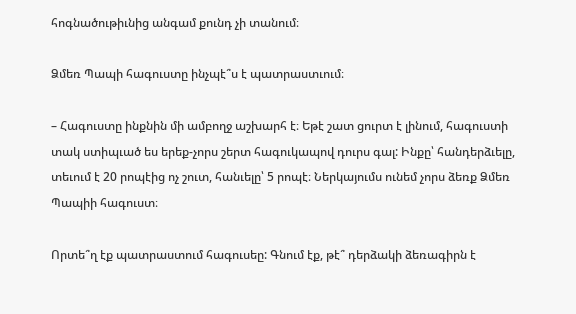հոգնածութիւնից անգամ քունդ չի տանում։

Ձմեռ Պապի հագուստը ինչպէ՞ս է պատրաստւում։

– Հագուստը ինքնին մի ամբողջ աշխարհ է։ Եթէ շատ ցուրտ է լինում, հագուստի տակ ստիպւած ես երեք-չորս շերտ հագուկապով դուրս գալ: Ինքը՝ հանդերձւելը, տեւում է 20 րոպէից ոչ շուտ, հանւելը՝ 5 րոպէ։ Ներկայումս ունեմ չորս ձեռք Ձմեռ Պապիի հագուստ։

Որտե՞ղ էք պատրաստում հագուսեը: Գնում էք, թէ՞ դերձակի ձեռագիրն է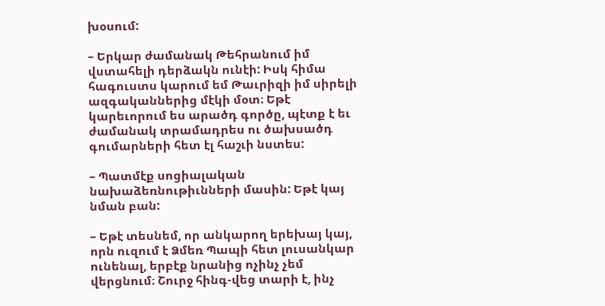խօսում:

– Երկար ժամանակ Թեհրանում իմ վստահելի դերձակն ունէի: Իսկ հիմա հագուստս կարում եմ Թաւրիզի իմ սիրելի ազգականներից մէկի մօտ։ Եթէ կարեւորում ես արածդ գործը, պէտք է եւ ժամանակ տրամադրես ու ծախսածդ գումարների հետ էլ հաշւի նստես:

– Պատմէք սոցիալական նախաձեռնութիւնների մասին: Եթէ կայ նման բան:

– Եթէ տեսնեմ, որ անկարող երեխայ կայ, որն ուզում է Ձմեռ Պապի հետ լուսանկար ունենալ, երբէք նրանից ոչինչ չեմ վերցնում։ Շուրջ հինգ-վեց տարի է, ինչ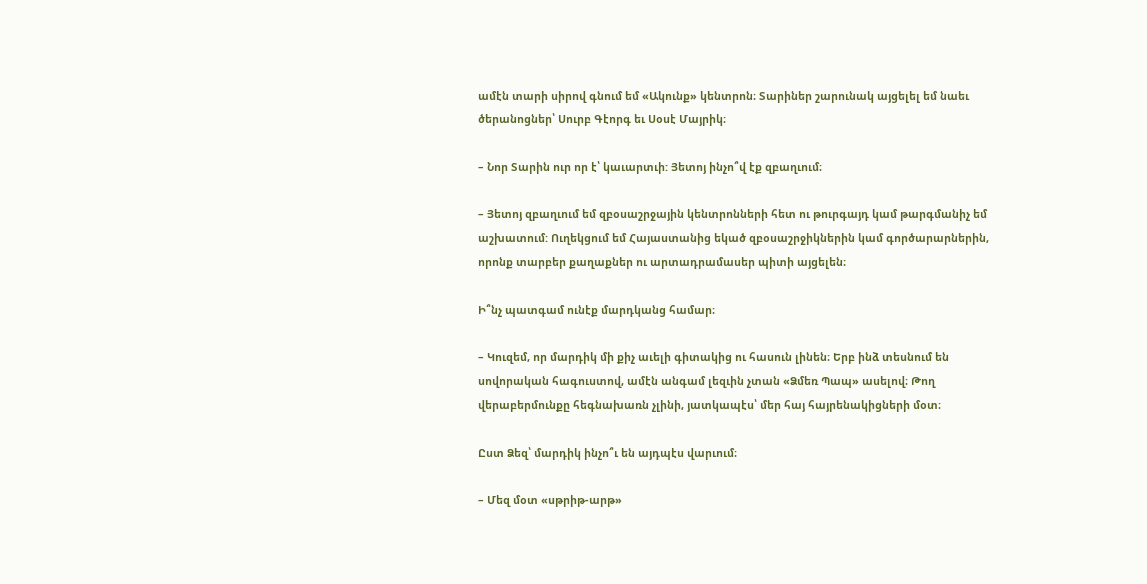ամէն տարի սիրով գնում եմ «Ակունք» կենտրոն։ Տարիներ շարունակ այցելել եմ նաեւ ծերանոցներ՝ Սուրբ Գէորգ եւ Սօսէ Մայրիկ։

– Նոր Տարին ուր որ է՝ կաւարտւի: Յետոյ ինչո՞վ էք զբաղւում։

– Յետոյ զբաղւում եմ զբօսաշրջային կենտրոնների հետ ու թուրգայդ կամ թարգմանիչ եմ աշխատում: Ուղեկցում եմ Հայաստանից եկած զբօսաշրջիկներին կամ գործարարներին, որոնք տարբեր քաղաքներ ու արտադրամասեր պիտի այցելեն։

Ի՞նչ պատգամ ունէք մարդկանց համար։

– Կուզեմ, որ մարդիկ մի քիչ աւելի գիտակից ու հասուն լինեն։ Երբ ինձ տեսնում են սովորական հագուստով, ամէն անգամ լեզւին չտան «Ձմեռ Պապ» ասելով։ Թող վերաբերմունքը հեգնախառն չլինի, յատկապէս՝ մեր հայ հայրենակիցների մօտ։

Ըստ Ձեզ՝ մարդիկ ինչո՞ւ են այդպէս վարւում։

– Մեզ մօտ «սթրիթ-արթ»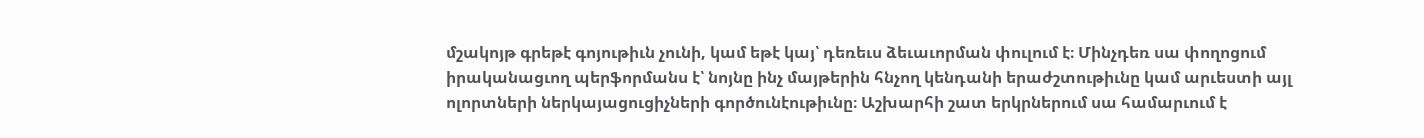մշակոյթ գրեթէ գոյութիւն չունի, կամ եթէ կայ՝ դեռեւս ձեւաւորման փուլում է։ Մինչդեռ սա փողոցում իրականացւող պերֆորմանս է՝ նոյնը ինչ մայթերին հնչող կենդանի երաժշտութիւնը կամ արւեստի այլ ոլորտների ներկայացուցիչների գործունէութիւնը։ Աշխարհի շատ երկրներում սա համարւում է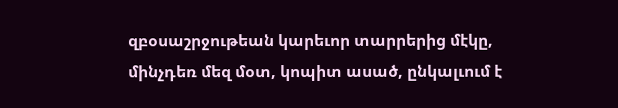զբօսաշրջութեան կարեւոր տարրերից մէկը, մինչդեռ մեզ մօտ, կոպիտ ասած, ընկալւում է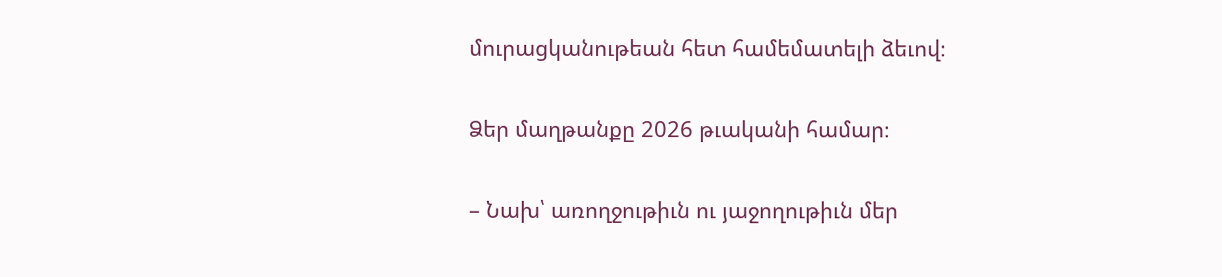մուրացկանութեան հետ համեմատելի ձեւով։

Ձեր մաղթանքը 2026 թւականի համար։

– Նախ՝ առողջութիւն ու յաջողութիւն մեր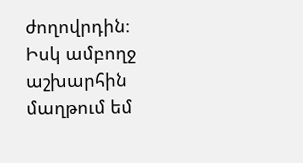ժողովրդին։ Իսկ ամբողջ աշխարհին մաղթում եմ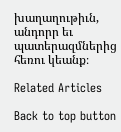խաղաղութիւն, անդորր եւ պատերազմներից հեռու կեանք։

Related Articles

Back to top button